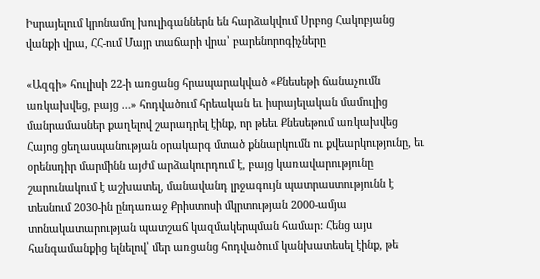Իսրայելում կրոնամոլ խուլիգաններն են հարձակվում Սրբոց Հակոբյանց վանքի վրա, ՀՀ-ում Մայր տաճարի վրա՝ բարենորոգիչները

«Ազգի» հուլիսի 22-ի առցանց հրապարակված «Քնեսեթի ճանաչումն առկախվեց, բայց …» հոդվածում հրեական եւ իսրայելական մամուլից մանրամասներ քաղելով շարադրել էինք, որ թեեւ Քնեսեթում առկախվեց Հայոց ցեղասպանության օրակարգ մտած քննարկումն ու քվեարկությունը, եւ օրենսդիր մարմինն այժմ արձակուրդում է, բայց կառավարությունը շարունակում է աշխատել, մանավանդ լրջագույն պատրաստությունն է տեսնում 2030-ին ընդառաջ Քրիստոսի մկրտության 2000-ամյա տոնակատարության պատշաճ կազմակերպման համար: Հենց այս հանգամանքից ելնելով՝ մեր առցանց հոդվածում կանխատեսել էինք, թե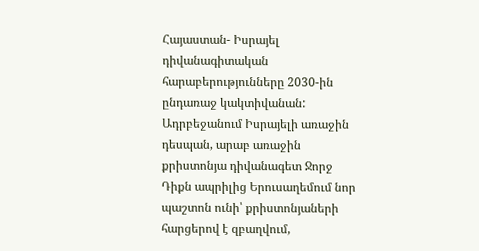Հայաստան- Իսրայել դիվանագիտական հարաբերությունները 2030-ին ընդառաջ կակտիվանան:
Ադրբեջանում Իսրայելի առաջին դեսպան, արաբ առաջին քրիստոնյա դիվանագետ Ջորջ Դիքն ապրիլից Երուսաղեմում նոր պաշտոն ունի՝ քրիստոնյաների հարցերով է զբաղվում,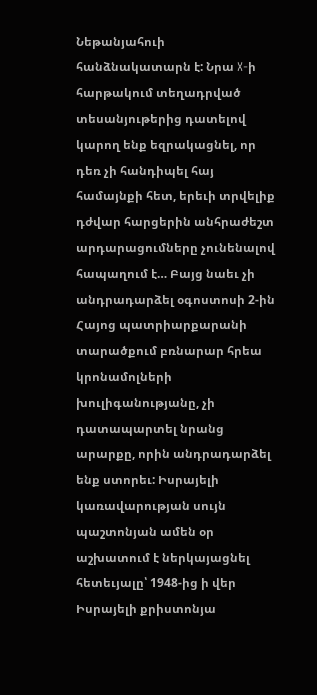Նեթանյահուի հանձնակատարն է: Նրա X-ի հարթակում տեղադրված տեսանյութերից դատելով կարող ենք եզրակացնել, որ դեռ չի հանդիպել հայ համայնքի հետ, երեւի տրվելիք դժվար հարցերին անհրաժեշտ արդարացումները չունենալով հապաղում է… Բայց նաեւ չի անդրադարձել օգոստոսի 2-ին Հայոց պատրիարքարանի տարածքում բռնարար հրեա կրոնամոլների խուլիգանությանը, չի դատապարտել նրանց արարքը, որին անդրադարձել ենք ստորեւ: Իսրայելի կառավարության սույն պաշտոնյան ամեն օր աշխատում է ներկայացնել հետեւյալը՝ 1948-ից ի վեր Իսրայելի քրիստոնյա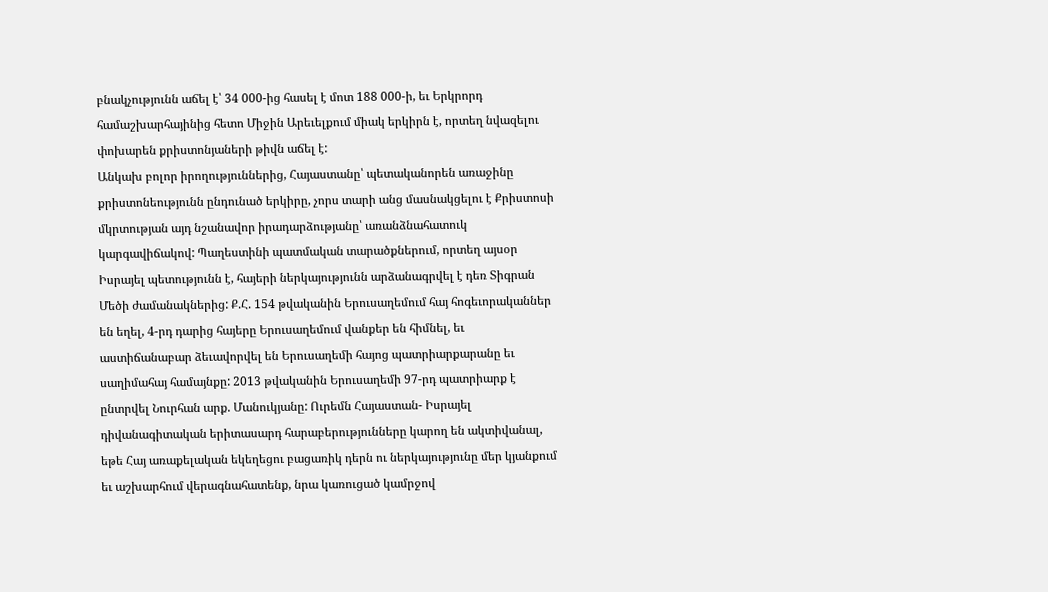բնակչությունն աճել է՝ 34 000-ից հասել է մոտ 188 000-ի, եւ Երկրորդ համաշխարհայինից հետո Միջին Արեւելքում միակ երկիրն է, որտեղ նվազելու փոխարեն քրիստոնյաների թիվն աճել է:
Անկախ բոլոր իրողություններից, Հայաստանը՝ պետականորեն առաջինը քրիստոնեությունն ընդունած երկիրը, չորս տարի անց մասնակցելու է Քրիստոսի մկրտության այդ նշանավոր իրադարձությանը՝ առանձնահատուկ կարգավիճակով: Պաղեստինի պատմական տարածքներում, որտեղ այսօր Իսրայել պետությունն է, հայերի ներկայությունն արձանագրվել է դեռ Տիգրան Մեծի ժամանակներից: Ք.Հ. 154 թվականին Երուսաղեմում հայ հոգեւորականներ են եղել, 4-րդ դարից հայերը Երուսաղեմում վանքեր են հիմնել, եւ աստիճանաբար ձեւավորվել են Երուսաղեմի հայոց պատրիարքարանը եւ սաղիմահայ համայնքը: 2013 թվականին Երուսաղեմի 97-րդ պատրիարք է ընտրվել Նուրհան արք. Մանուկյանը: Ուրեմն Հայաստան- Իսրայել դիվանագիտական երիտասարդ հարաբերությունները կարող են ակտիվանալ, եթե Հայ առաքելական եկեղեցու բացառիկ դերն ու ներկայությունը մեր կյանքում եւ աշխարհում վերագնահատենք, նրա կառուցած կամրջով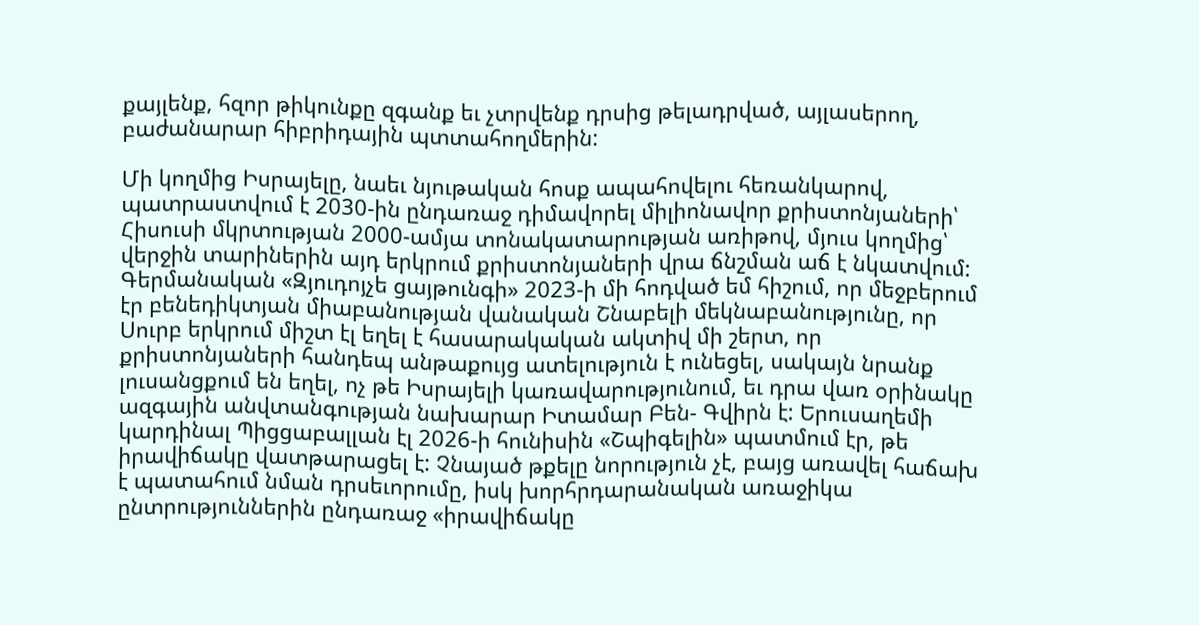քայլենք, հզոր թիկունքը զգանք եւ չտրվենք դրսից թելադրված, այլասերող, բաժանարար հիբրիդային պտտահողմերին:

Մի կողմից Իսրայելը, նաեւ նյութական հոսք ապահովելու հեռանկարով, պատրաստվում է 2030-ին ընդառաջ դիմավորել միլիոնավոր քրիստոնյաների՝ Հիսուսի մկրտության 2000-ամյա տոնակատարության առիթով, մյուս կողմից՝ վերջին տարիներին այդ երկրում քրիստոնյաների վրա ճնշման աճ է նկատվում: Գերմանական «Զյուդոյչե ցայթունգի» 2023-ի մի հոդված եմ հիշում, որ մեջբերում էր բենեդիկտյան միաբանության վանական Շնաբելի մեկնաբանությունը, որ Սուրբ երկրում միշտ էլ եղել է հասարակական ակտիվ մի շերտ, որ քրիստոնյաների հանդեպ անթաքույց ատելություն է ունեցել, սակայն նրանք լուսանցքում են եղել, ոչ թե Իսրայելի կառավարությունում, եւ դրա վառ օրինակը ազգային անվտանգության նախարար Իտամար Բեն- Գվիրն է: Երուսաղեմի կարդինալ Պիցցաբալլան էլ 2026-ի հունիսին «Շպիգելին» պատմում էր, թե իրավիճակը վատթարացել է: Չնայած թքելը նորություն չէ, բայց առավել հաճախ է պատահում նման դրսեւորումը, իսկ խորհրդարանական առաջիկա ընտրություններին ընդառաջ «իրավիճակը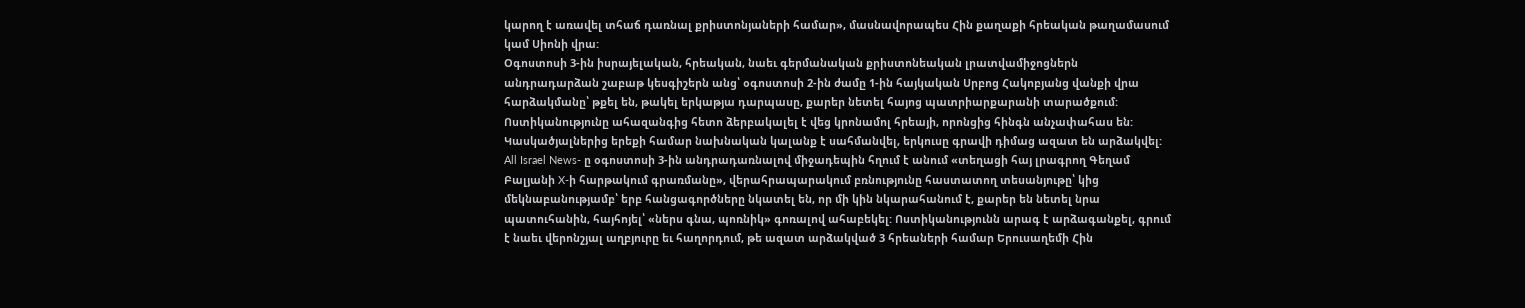կարող է առավել տհաճ դառնալ քրիստոնյաների համար», մասնավորապես Հին քաղաքի հրեական թաղամասում կամ Սիոնի վրա:
Օգոստոսի 3-ին իսրայելական, հրեական, նաեւ գերմանական քրիստոնեական լրատվամիջոցներն անդրադարձան շաբաթ կեսգիշերն անց՝ օգոստոսի 2-ին ժամը 1-ին հայկական Սրբոց Հակոբյանց վանքի վրա հարձակմանը՝ թքել են, թակել երկաթյա դարպասը, քարեր նետել հայոց պատրիարքարանի տարածքում: Ոստիկանությունը ահազանգից հետո ձերբակալել է վեց կրոնամոլ հրեայի, որոնցից հինգն անչափահաս են: Կասկածյալներից երեքի համար նախնական կալանք է սահմանվել, երկուսը գրավի դիմաց ազատ են արձակվել: All Israel News- ը օգոստոսի 3-ին անդրադառնալով միջադեպին հղում է անում «տեղացի հայ լրագրող Գեղամ Բալյանի X-ի հարթակում գրառմանը», վերահրապարակում բռնությունը հաստատող տեսանյութը՝ կից մեկնաբանությամբ՝ երբ հանցագործները նկատել են, որ մի կին նկարահանում է, քարեր են նետել նրա պատուհանին, հայհոյել՝ «ներս գնա, պոռնիկ» գոռալով ահաբեկել: Ոստիկանությունն արագ է արձագանքել, գրում է նաեւ վերոնշյալ աղբյուրը եւ հաղորդում, թե ազատ արձակված 3 հրեաների համար Երուսաղեմի Հին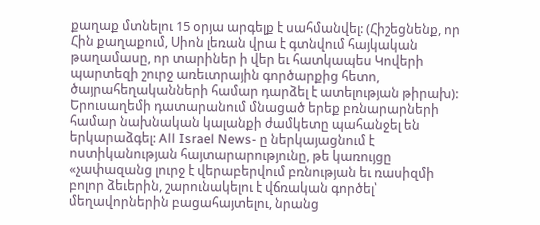քաղաք մտնելու 15 օրյա արգելք է սահմանվել: (Հիշեցնենք, որ Հին քաղաքում, Սիոն լեռան վրա է գտնվում հայկական թաղամասը, որ տարիներ ի վեր եւ հատկապես Կովերի պարտեզի շուրջ առեւտրային գործարքից հետո, ծայրահեղականների համար դարձել է ատելության թիրախ):
Երուսաղեմի դատարանում մնացած երեք բռնարարների համար նախնական կալանքի ժամկետը պահանջել են երկարաձգել: All Israel News- ը ներկայացնում է ոստիկանության հայտարարությունը, թե կառույցը «չափազանց լուրջ է վերաբերվում բռնության եւ ռասիզմի բոլոր ձեւերին, շարունակելու է վճռական գործել՝ մեղավորներին բացահայտելու, նրանց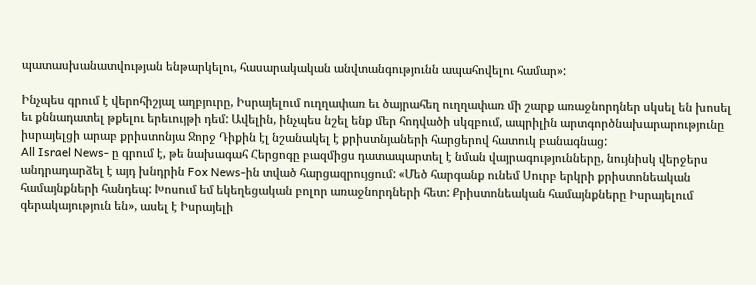պատասխանատվության ենթարկելու, հասարակական անվտանգությունն ապահովելու համար»:

Ինչպես գրում է վերոհիշյալ աղբյուրը, Իսրայելում ուղղափառ եւ ծայրահեղ ուղղափառ մի շարք առաջնորդներ սկսել են խոսել եւ քննադատել թքելու երեւույթի դեմ: Ավելին, ինչպես նշել ենք մեր հոդվածի սկզբում, ապրիլին արտգործնախարարությունը իսրայելցի արաբ քրիստոնյա Ջորջ Դիքին էլ նշանակել է քրիստնյաների հարցերով հատուկ բանագնաց:
All Israel News- ը գրում է, թե նախագահ Հերցոգը բազմիցս դատապարտել է նման վայրագությունները, նույնիսկ վերջերս անդրադարձել է այդ խնդրին Fox News-ին տված հարցազրույցում: «Մեծ հարգանք ունեմ Սուրբ երկրի քրիստոնեական համայնքների հանդեպ: Խոսում եմ եկեղեցական բոլոր առաջնորդների հետ: Քրիստոնեական համայնքները Իսրայելում գերակայություն են», ասել է Իսրայելի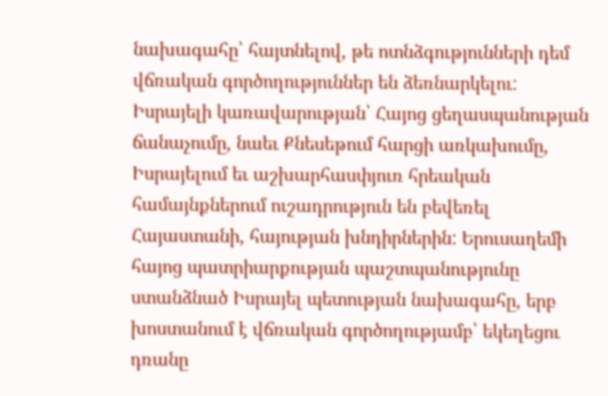նախագահը՝ հայտնելով, թե ոտնձգությունների դեմ վճռական գործողություններ են ձեռնարկելու:
Իսրայելի կառավարության՝ Հայոց ցեղասպանության ճանաչումը, նաեւ Քնեսեթում հարցի առկախումը, Իսրայելում եւ աշխարհասփյուռ հրեական համայնքներում ուշադրություն են բեվեռել Հայաստանի, հայության խնդիրներին: Երուսաղեմի հայոց պատրիարքության պաշտպանությունը ստանձնած Իսրայել պետության նախագահը, երբ խոստանում է վճռական գործողությամբ՝ եկեղեցու դռանը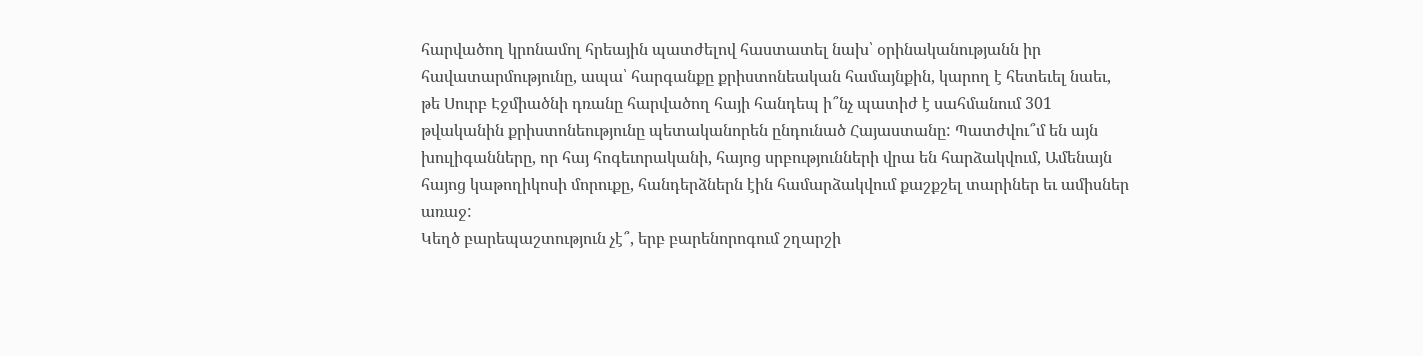հարվածող կրոնամոլ հրեային պատժելով հաստատել նախ՝ օրինականությանն իր հավատարմությունը, ապա՝ հարգանքը քրիստոնեական համայնքին, կարող է հետեւել նաեւ, թե Սուրբ Էջմիածնի դռանը հարվածող հայի հանդեպ ի՞նչ պատիժ է սահմանում 301 թվականին քրիստոնեությունը պետականորեն ընդունած Հայաստանը: Պատժվու՞մ են այն խուլիգանները, որ հայ հոգեւորականի, հայոց սրբությունների վրա են հարձակվում, Ամենայն հայոց կաթողիկոսի մորուքը, հանդերձներն էին համարձակվում քաշքշել տարիներ եւ ամիսներ առաջ:
Կեղծ բարեպաշտություն չէ՞, երբ բարենորոգում շղարշի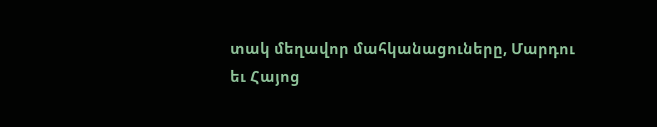տակ մեղավոր մահկանացուները, Մարդու եւ Հայոց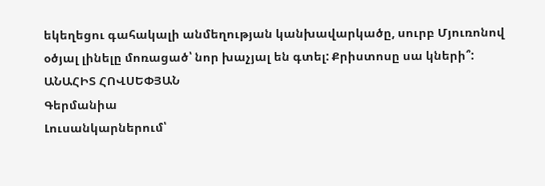եկեղեցու գահակալի անմեղության կանխավարկածը, սուրբ Մյուռոնով օծյալ լինելը մոռացած՝ նոր խաչյալ են գտել: Քրիստոսը սա կների՞:
ԱՆԱՀԻՏ ՀՈՎՍԵՓՅԱՆ
Գերմանիա
Լուսանկարներում՝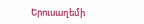Երուսաղեմի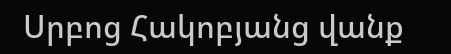Սրբոց Հակոբյանց վանք